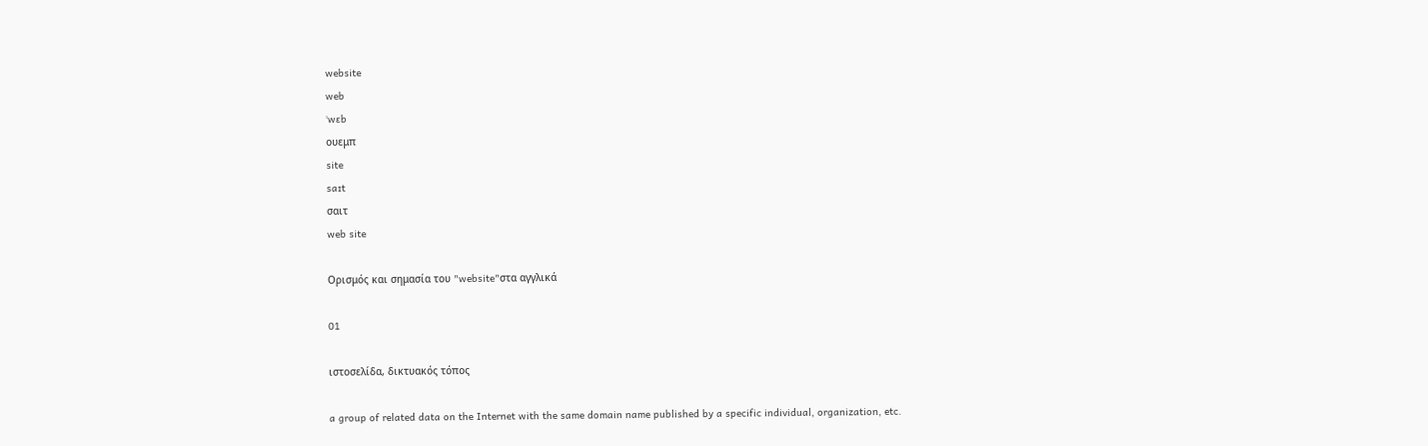website
web
ˈwɛb
ουεμπ
site
saɪt
σαιτ
web site

Ορισμός και σημασία του "website"στα αγγλικά

01

ιστοσελίδα, δικτυακός τόπος

a group of related data on the Internet with the same domain name published by a specific individual, organization, etc.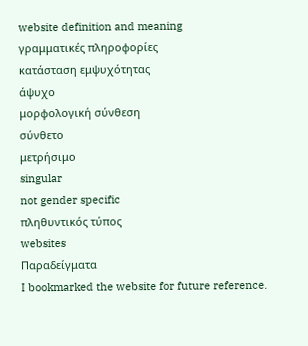website definition and meaning
γραμματικές πληροφορίες
κατάσταση εμψυχότητας
άψυχο
μορφολογική σύνθεση
σύνθετο
μετρήσιμο
singular
not gender specific
πληθυντικός τύπος
websites
Παραδείγματα
I bookmarked the website for future reference.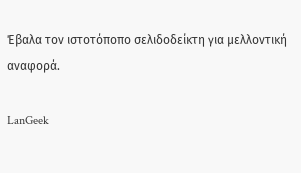Έβαλα τον ιστοτόποπο σελιδοδείκτη για μελλοντική αναφορά.

LanGeek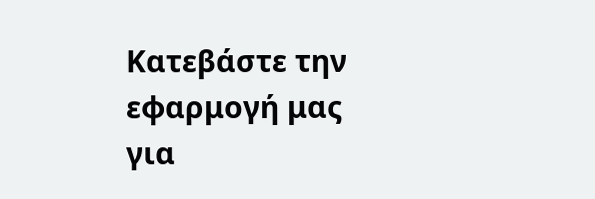Κατεβάστε την εφαρμογή μας για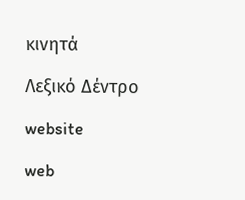κινητά

Λεξικό Δέντρο

website

web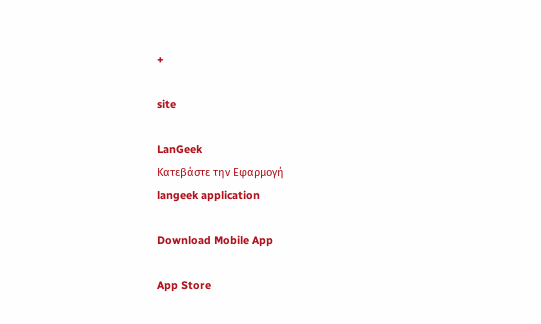+

site

LanGeek
Κατεβάστε την Εφαρμογή
langeek application

Download Mobile App

App Store